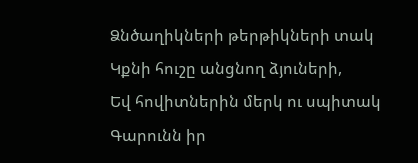Ձնծաղիկների թերթիկների տակ
Կքնի հուշը անցնող ձյուների,
Եվ հովիտներին մերկ ու սպիտակ
Գարունն իր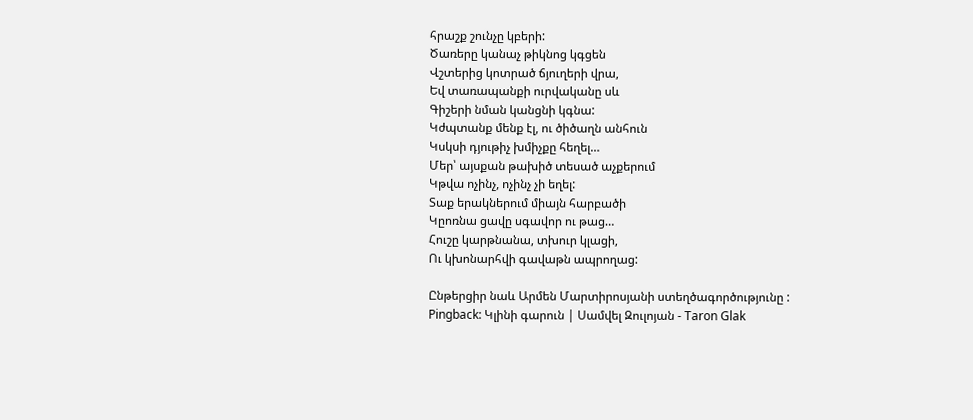հրաշք շունչը կբերի:
Ծառերը կանաչ թիկնոց կգցեն
Վշտերից կոտրած ճյուղերի վրա,
Եվ տառապանքի ուրվականը սև
Գիշերի նման կանցնի կգնա:
Կժպտանք մենք էլ, ու ծիծաղն անհուն
Կսկսի դյութիչ խմիչքը հեղել…
Մեր՝ այսքան թախիծ տեսած աչքերում
Կթվա ոչինչ, ոչինչ չի եղել:
Տաք երակներում միայն հարբածի
Կըոռնա ցավը սգավոր ու թաց…
Հուշը կարթնանա, տխուր կլացի,
Ու կխոնարհվի գավաթն ապրողաց:

Ընթերցիր նաև Արմեն Մարտիրոսյանի ստեղծագործությունը :
Pingback: Կլինի գարուն | Սամվել Զուլոյան - Taron Glak